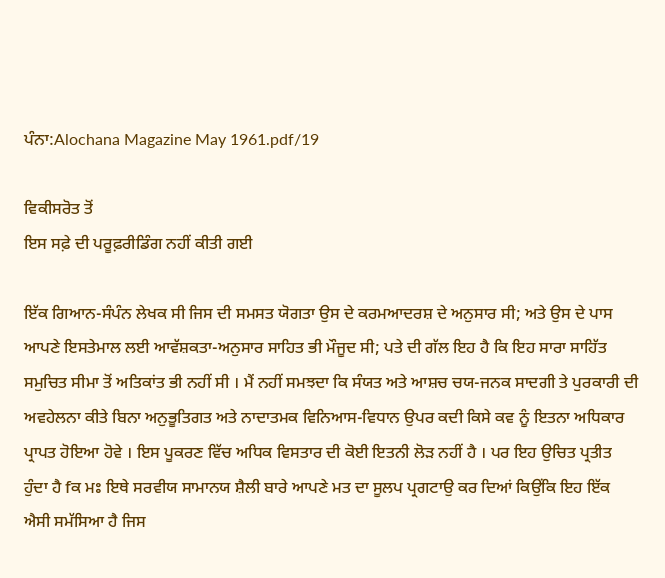ਪੰਨਾ:Alochana Magazine May 1961.pdf/19

ਵਿਕੀਸਰੋਤ ਤੋਂ
ਇਸ ਸਫ਼ੇ ਦੀ ਪਰੂਫ਼ਰੀਡਿੰਗ ਨਹੀਂ ਕੀਤੀ ਗਈ

ਇੱਕ ਗਿਆਨ-ਸੰਪੰਨ ਲੇਖਕ ਸੀ ਜਿਸ ਦੀ ਸਮਸਤ ਯੋਗਤਾ ਉਸ ਦੇ ਕਰਮਆਦਰਸ਼ ਦੇ ਅਨੁਸਾਰ ਸੀ; ਅਤੇ ਉਸ ਦੇ ਪਾਸ ਆਪਣੇ ਇਸਤੇਮਾਲ ਲਈ ਆਵੱਸ਼ਕਤਾ-ਅਨੁਸਾਰ ਸਾਹਿਤ ਭੀ ਮੌਜੂਦ ਸੀ; ਪਤੇ ਦੀ ਗੱਲ ਇਹ ਹੈ ਕਿ ਇਹ ਸਾਰਾ ਸਾਹਿੱਤ ਸਮੁਚਿਤ ਸੀਮਾ ਤੋਂ ਅਤਿਕਾਂਤ ਭੀ ਨਹੀਂ ਸੀ । ਮੈਂ ਨਹੀਂ ਸਮਝਦਾ ਕਿ ਸੰਯਤ ਅਤੇ ਆਸ਼ਚ ਚਯ-ਜਨਕ ਸਾਦਗੀ ਤੇ ਪੁਰਕਾਰੀ ਦੀ ਅਵਹੇਲਨਾ ਕੀਤੇ ਬਿਨਾ ਅਨੁਭੂਤਿਗਤ ਅਤੇ ਨਾਦਾਤਮਕ ਵਿਨਿਆਸ-ਵਿਧਾਨ ਉਪਰ ਕਦੀ ਕਿਸੇ ਕਵ ਨੂੰ ਇਤਨਾ ਅਧਿਕਾਰ ਪ੍ਰਾਪਤ ਹੋਇਆ ਹੋਵੇ । ਇਸ ਪੂਕਰਣ ਵਿੱਚ ਅਧਿਕ ਵਿਸਤਾਰ ਦੀ ਕੋਈ ਇਤਨੀ ਲੋੜ ਨਹੀਂ ਹੈ । ਪਰ ਇਹ ਉਚਿਤ ਪ੍ਰਤੀਤ ਹੁੰਦਾ ਹੈ fਕ ਮਃ ਇਥੇ ਸਰਵੀਯ ਸਾਮਾਨਯ ਸ਼ੈਲੀ ਬਾਰੇ ਆਪਣੇ ਮਤ ਦਾ ਸੂਲਪ ਪ੍ਰਗਟਾਉ ਕਰ ਦਿਆਂ ਕਿਉਂਕਿ ਇਹ ਇੱਕ ਐਸੀ ਸਮੱਸਿਆ ਹੈ ਜਿਸ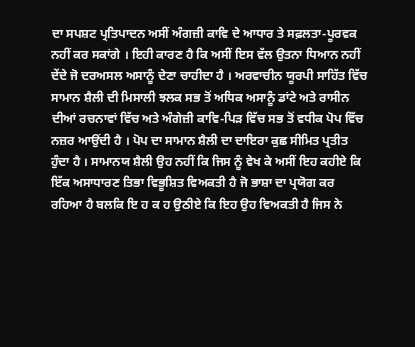ਦਾ ਸਪਸ਼ਟ ਪ੍ਰਤਿਪਾਦਨ ਅਸੀਂ ਅੰਗਜ਼ੀ ਕਾਵਿ ਦੇ ਆਧਾਰ ਤੇ ਸਫ਼ਲਤਾ-ਪੂਰਵਕ ਨਹੀਂ ਕਰ ਸਕਾਂਗੇ । ਇਹੀ ਕਾਰਣ ਹੈ ਕਿ ਅਸੀਂ ਇਸ ਵੱਲ ਉਤਨਾ ਧਿਆਨ ਨਹੀਂ ਦੇਂਦੇ ਜੋ ਦਰਅਸਲ ਅਸਾਨੂੰ ਦੇਣਾ ਚਾਹੀਦਾ ਹੈ । ਅਰਵਾਚੀਨ ਯੂਰਪੀ ਸਾਹਿੱਤ ਵਿੱਚ ਸਾਮਾਨ ਸ਼ੈਲੀ ਦੀ ਮਿਸਾਲੀ ਝਲਕ ਸਭ ਤੋਂ ਅਧਿਕ ਅਸਾਨੂੰ ਡਾਂਟੇ ਅਤੇ ਰਾਸੀਨ ਦੀਆਂ ਰਚਨਾਵਾਂ ਵਿੱਚ ਅਤੇ ਅੰਗੇਜ਼ੀ ਕਾਵਿ-ਪਿੜ ਵਿੱਚ ਸਭ ਤੋਂ ਵਧੀਕ ਪੋਪ ਵਿੱਚ ਨਜ਼ਰ ਆਉਂਦੀ ਹੈ । ਪੋਪ ਦਾ ਸਾਮਾਨ ਸ਼ੈਲੀ ਦਾ ਦਾਇਰਾ ਕੁਛ ਸੀਮਿਤ ਪ੍ਰਤੀਤ ਹੁੰਦਾ ਹੈ । ਸਾਮਾਨਯ ਸ਼ੈਲੀ ਉਹ ਨਹੀਂ ਕਿ ਜਿਸ ਨੂੰ ਵੇਖ ਕੇ ਅਸੀਂ ਇਹ ਕਹੀਏ ਕਿ ਇੱਕ ਅਸਾਧਾਰਣ ਤਿਭਾ ਵਿਭੂਸ਼ਿਤ ਵਿਅਕਤੀ ਹੈ ਜੋ ਭਾਸ਼ਾ ਦਾ ਪ੍ਰਯੋਗ ਕਰ ਰਹਿਆ ਹੈ ਬਲਕਿ ਇ ਹ ਕ ਹ ਉਠੀਏ ਕਿ ਇਹ ਉਹ ਵਿਅਕਤੀ ਹੈ ਜਿਸ ਨੇ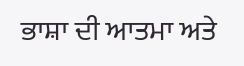ਭਾਸ਼ਾ ਦੀ ਆਤਮਾ ਅਤੇ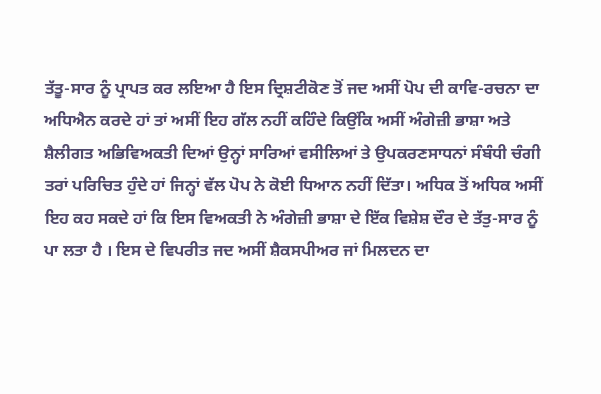ਤੱਤੂ-ਸਾਰ ਨੂੰ ਪ੍ਰਾਪਤ ਕਰ ਲਇਆ ਹੈ ਇਸ ਦ੍ਰਿਸ਼ਟੀਕੋਣ ਤੋਂ ਜਦ ਅਸੀਂ ਪੋਪ ਦੀ ਕਾਵਿ-ਰਚਨਾ ਦਾ ਅਧਿਐਨ ਕਰਦੇ ਹਾਂ ਤਾਂ ਅਸੀਂ ਇਹ ਗੱਲ ਨਹੀਂ ਕਹਿੰਦੇ ਕਿਉਂਕਿ ਅਸੀਂ ਅੰਗੇਜ਼ੀ ਭਾਸ਼ਾ ਅਤੇ ਸ਼ੈਲੀਗਤ ਅਭਿਵਿਅਕਤੀ ਦਿਆਂ ਉਨ੍ਹਾਂ ਸਾਰਿਆਂ ਵਸੀਲਿਆਂ ਤੇ ਉਪਕਰਣਸਾਧਨਾਂ ਸੰਬੰਧੀ ਚੰਗੀ ਤਰਾਂ ਪਰਿਚਿਤ ਹੁੰਦੇ ਹਾਂ ਜਿਨ੍ਹਾਂ ਵੱਲ ਪੋਪ ਨੇ ਕੋਈ ਧਿਆਨ ਨਹੀਂ ਦਿੱਤਾ। ਅਧਿਕ ਤੋਂ ਅਧਿਕ ਅਸੀਂ ਇਹ ਕਹ ਸਕਦੇ ਹਾਂ ਕਿ ਇਸ ਵਿਅਕਤੀ ਨੇ ਅੰਗੇਜ਼ੀ ਭਾਸ਼ਾ ਦੇ ਇੱਕ ਵਿਸ਼ੇਸ਼ ਦੌਰ ਦੇ ਤੱਤੁ-ਸਾਰ ਨੂੰ ਪਾ ਲਤਾ ਹੈ । ਇਸ ਦੇ ਵਿਪਰੀਤ ਜਦ ਅਸੀਂ ਸ਼ੈਕਸਪੀਅਰ ਜਾਂ ਮਿਲਦਨ ਦਾ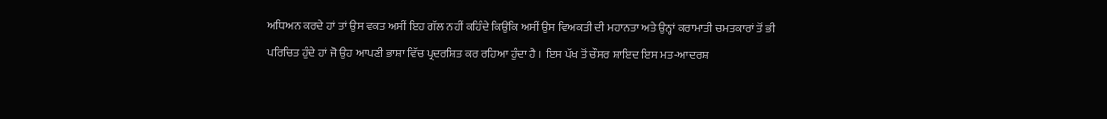ਅਧਿਅਨ ਕਰਦੇ ਹਾਂ ਤਾਂ ਉਸ ਵਕਤ ਅਸੀਂ ਇਹ ਗੱਲ ਨਹੀਂ ਕਹਿੰਦੇ ਕਿਉਂਕਿ ਅਸੀਂ ਉਸ ਵਿਅਕਤੀ ਦੀ ਮਹਾਨਤਾ ਅਤੇ ਉਨ੍ਹਾਂ ਕਰਾਮਾਤੀ ਚਮਤਕਾਰਾਂ ਤੋਂ ਭੀ ਪਰਿਚਿਤ ਹੁੰਦੇ ਹਾਂ ਜੋ ਉਹ ਆਪਣੀ ਭਾਸ਼ਾ ਵਿੱਚ ਪ੍ਰਦਰਸ਼ਿਤ ਕਰ ਰਹਿਆ ਹੁੰਦਾ ਹੈ । ਇਸ ਪੱਖ ਤੋਂ ਚੌਸਰ ਸ਼ਾਇਦ ਇਸ ਮਤ-ਆਦਰਸ਼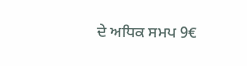ਦੇ ਅਧਿਕ ਸਮਪ 9€